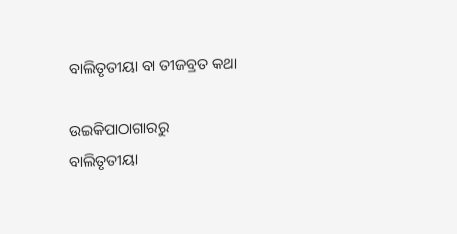ବାଲିତୃତୀୟା ବା ତୀଜବ୍ରତ କଥା

ଉଇକିପାଠାଗାର‌ରୁ
ବାଲିତୃତୀୟା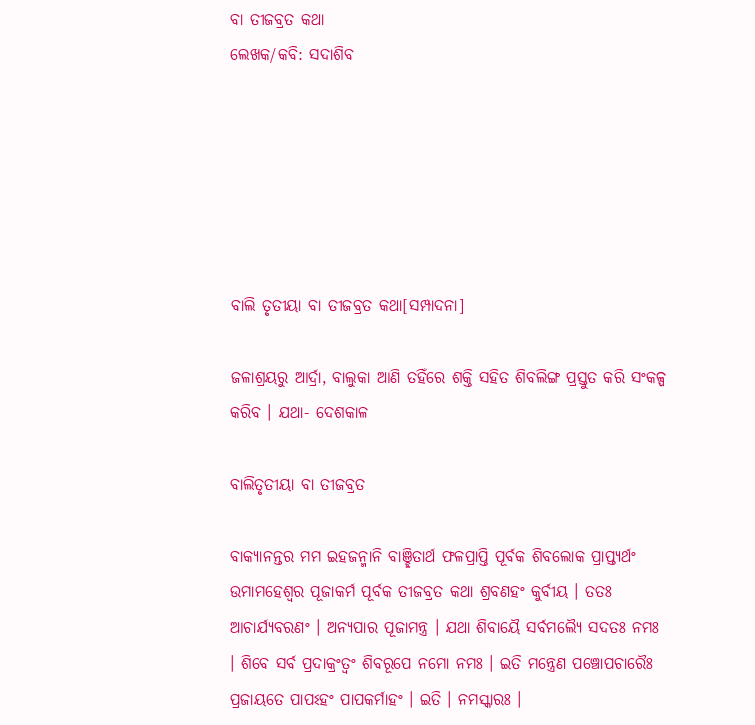ବା ତୀଜବ୍ରତ କଥା
ଲେଖକ/କବି: ସଦାଶିବ






ବାଲି ତୃତୀୟା ବା ତୀଜବ୍ରତ କଥା[ସମ୍ପାଦନା]

ଜଳାଶ୍ରୟରୁ ଆର୍ଦ୍ରା, ବାଲୁକା ଆଣି ତହିଁରେ ଶକ୍ତି ସହିତ ଶିବଲିଙ୍ଗ ପ୍ରସ୍ତୁତ କରି ସଂକଳ୍ପ କରିବ । ଯଥା- ଦେଶକାଳ

ବାଲିତୃତୀୟା ବା ତୀଜବ୍ରତ

ବାକ୍ୟାନନ୍ତର ମମ ଇହଜନ୍ମାନି ବାଞ୍ଛିତାର୍ଥ ଫଳପ୍ରାପ୍ତି ପୂର୍ବକ ଶିବଲୋକ ପ୍ରାପ୍ତ୍ୟର୍ଥଂ ଉମାମହେଶ୍ୱର ପୂଜାକର୍ମ ପୂର୍ବକ ତୀଜବ୍ରତ କଥା ଶ୍ରବଣହଂ କୁର୍ବୀୟ । ତତଃ ଆଚାର୍ଯ୍ୟବରଣଂ । ଅନ୍ୟପାର ପୂଜାମନ୍ତ୍ର । ଯଥା ଶିବାୟୈ ସର୍ବମଲ୍ୟୈ ସଦତଃ ନମଃ । ଶିବେ ସର୍ବ ପ୍ରଦାକ୍ରଂତ୍ୱଂ ଶିବରୂପେ ନମୋ ନମଃ । ଇତି ମନ୍ତ୍ରେଣ ପଞ୍ଚୋପଚାରୈଃ ପ୍ରଜାୟତେ ପାପଽହଂ ପାପକର୍ମାହଂ । ଇତି । ନମସ୍କାରଃ ।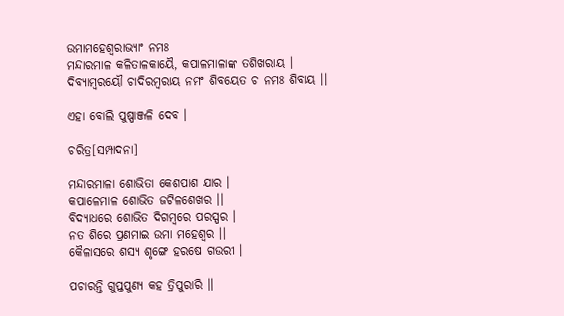ଉମାମହେଶ୍ୱରାଭ୍ୟାଂ ନମଃ
ମନ୍ଦାରମାଳ କଳିତାଳକାୟୈ, କପାଳମାଳାଙ୍କ ତଶିଖରାୟ ।
ଦିବ୍ୟାମ୍ବରୟୌ ଚାଦିରମ୍ବରାୟ ନମଂ ଶିବୟେତ ଚ ନମଃ ଶିବାୟ ।।

ଏହା ବୋଲି ପୁଷ୍ପାଞ୍ଜଳି ଦେବ ।

ଚରିତ୍ର[ସମ୍ପାଦନା]

ମନ୍ଦାରମାଳା ଶୋଭିତା କେଶପାଶ ଯାର ।
କପାଳେମାଳ ଶୋଭିତ ଜଟିଳଶେଖର ।।
ବିଦ୍ୟାଧରେ ଶୋଭିତ ଦିଗମ୍ବରେ ପରସ୍ପର ।
ନତ ଶିରେ ପ୍ରଣମାଇ ଉମା ମହେଶ୍ୱର ।।
କୈଳାସରେ ଶସ୍ୟ ଶୃଙ୍ଗେ ହରଷେ ଗଉରୀ ।

ପଚାରନ୍ତି ଗୁପ୍ତପୁଣ୍ୟ କହ ତ୍ରିପୁରାରି ॥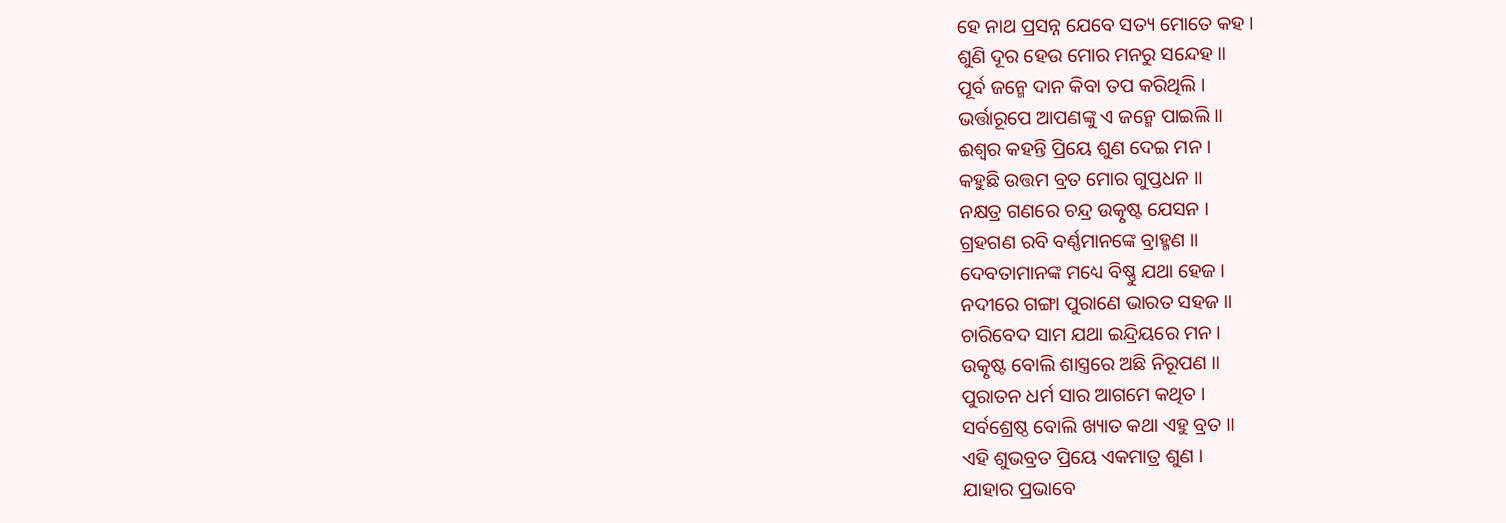ହେ ନାଥ ପ୍ରସନ୍ନ ଯେବେ ସତ୍ୟ ମୋତେ କହ ।
ଶୁଣି ଦୂର ହେଉ ମୋର ମନରୁ ସନ୍ଦେହ ॥
ପୂର୍ବ ଜନ୍ମେ ଦାନ କିବା ତପ କରିଥିଲି ।
ଭର୍ତ୍ତାରୂପେ ଆପଣଙ୍କୁ ଏ ଜନ୍ମେ ପାଇଲି ॥
ଈଶ୍ୱର କହନ୍ତି ପ୍ରିୟେ ଶୁଣ ଦେଇ ମନ ।
କହୁଛି ଉତ୍ତମ ବ୍ରତ ମୋର ଗୁପ୍ତଧନ ॥
ନକ୍ଷତ୍ର ଗଣରେ ଚନ୍ଦ୍ର ଉତ୍କୃଷ୍ଟ ଯେସନ ।
ଗ୍ରହଗଣ ରବି ବର୍ଣ୍ଣମାନଙ୍କେ ବ୍ରାହ୍ମଣ ॥
ଦେବତାମାନଙ୍କ ମଧ୍ୟେ ବିଷ୍ଣୁ ଯଥା ହେଜ ।
ନଦୀରେ ଗଙ୍ଗା ପୁରାଣେ ଭାରତ ସହଜ ॥
ଚାରିବେଦ ସାମ ଯଥା ଇନ୍ଦ୍ରିୟରେ ମନ ।
ଉତ୍କୃଷ୍ଟ ବୋଲି ଶାସ୍ତ୍ରରେ ଅଛି ନିରୂପଣ ॥
ପୁରାତନ ଧର୍ମ ସାର ଆଗମେ କଥିତ ।
ସର୍ବଶ୍ରେଷ୍ଠ ବୋଲି ଖ୍ୟାତ କଥା ଏହୁ ବ୍ରତ ॥
ଏହି ଶୁଭବ୍ରତ ପ୍ରିୟେ ଏକମାତ୍ର ଶୁଣ ।
ଯାହାର ପ୍ରଭାବେ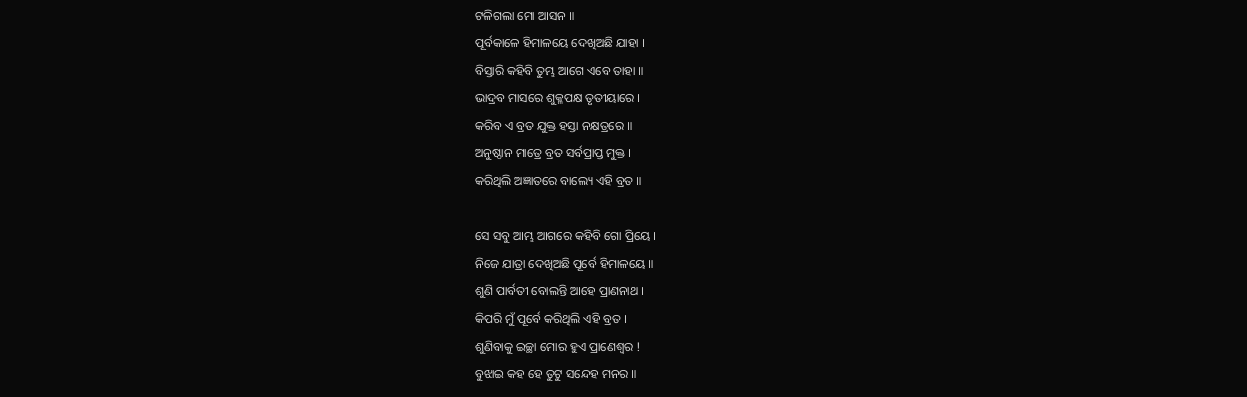ଟଳିଗଲା ମୋ ଆସନ ॥
ପୂର୍ବକାଳେ ହିମାଳୟେ ଦେଖିଅଛି ଯାହା ।
ବିସ୍ତାରି କହିବି ତୁମ୍ଭ ଆଗେ ଏବେ ତାହା ॥
ଭାଦ୍ରବ ମାସରେ ଶୁକ୍ଳପକ୍ଷ ତୃତୀୟାରେ ।
କରିବ ଏ ବ୍ରତ ଯୁକ୍ତ ହସ୍ତା ନକ୍ଷତ୍ରରେ ॥
ଅନୁଷ୍ଠାନ ମାତ୍ରେ ବ୍ରତ ସର୍ବପ୍ରାପ୍ତ ମୁକ୍ତ ।
କରିଥିଲି ଅଜ୍ଞାତରେ ବାଲ୍ୟେ ଏହି ବ୍ରତ ॥

ସେ ସବୁ ଆମ୍ଭ ଆଗରେ କହିବି ଗୋ ପ୍ରିୟେ ।
ନିଜେ ଯାତ୍ରା ଦେଖିଅଛି ପୂର୍ବେ ହିମାଳୟେ ॥
ଶୁଣି ପାର୍ବତୀ ବୋଲନ୍ତି ଆହେ ପ୍ରାଣନାଥ ।
କିପରି ମୁଁ ପୂର୍ବେ କରିଥିଲି ଏହି ବ୍ରତ ।
ଶୁଣିବାକୁ ଇଚ୍ଛା ମୋର ହୁଏ ପ୍ରାଣେଶ୍ୱର !
ବୁଝାଇ କହ ହେ ତୁଟୁ ସନ୍ଦେହ ମନର ॥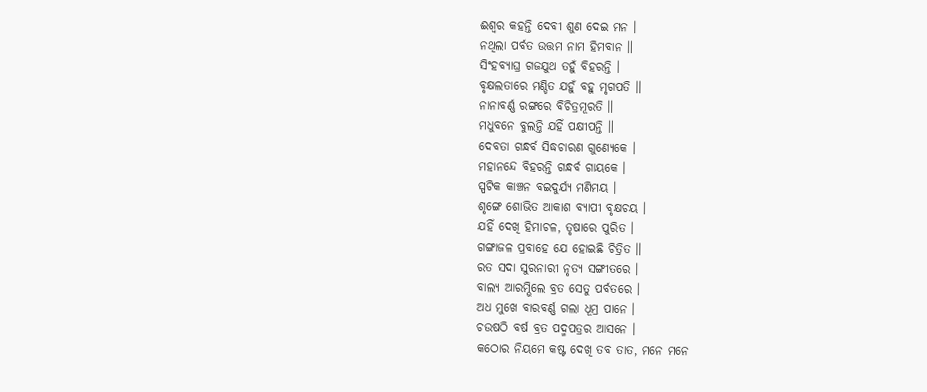ଈଶ୍ୱର କହନ୍ତି ଦେବୀ ଶୁଣ ଦେଇ ମନ ।
ନଥିଲା ପର୍ବତ ଉତ୍ତମ ନାମ ହିମବାନ ॥
ସିଂହବ୍ୟାଘ୍ର ଗଜ‌ଯୁଥ ତହୁଁ ବିହରନ୍ତି ।
ବୃକ୍ଷଲତାରେ ମଣ୍ଡିତ ଯହୁଁ ବହୁ ମୃଗପତି ॥
ନାନାବର୍ଣ୍ଣ ରଙ୍ଗରେ ବିଚିତ୍ରମୂରତି ॥
ମଧୁବନେ ବୁଲନ୍ତି ଯହିଁ ପକ୍ଷୀପନ୍ତି ॥
ଦେବତା ଗନ୍ଧର୍ବ ସିଦ୍ଧଚାରଣ ଗୁଣ୍ୟେକେ ।
ମହାନନ୍ଦେ ବିହରନ୍ତି ଗନ୍ଧର୍ବ ଗାୟକେ ।
ସ୍ପଟିକ କାଞ୍ଚନ ବଇଦୁର୍ଯ୍ୟ ମଣିମୟ ।
ଶୃଙ୍ଗେ ଶୋଭିତ ଆକାଶ ବ୍ୟାପୀ ବୃକ୍ଷଚୟ ।
ଯହିଁ ଦେଖି ହିମାଚଳ, ତୃଷାରେ ପୁରିତ ।
ଗଙ୍ଗାଜଳ ପ୍ରବାହେ ଯେ ହୋଇଛି ଚିତ୍ରିତ ॥
ରତ ସଦା ସୁରନାରୀ ନୃତ୍ୟ ସଙ୍ଗୀତରେ ।
ବାଲ୍ୟ ଆରମ୍ଭିଲେ ବ୍ରତ ସେତୁ ପର୍ବତରେ ।
ଅଧ ମୁଖେ ବାରବର୍ଣ୍ଣ ଗଲା ଧୂମ୍ର ପାନେ ।
ଚଉଷଠି ବର୍ଷ ବ୍ରତ ପଦ୍ମପତ୍ରର ଆସନେ ।
କଠୋର ନିୟମେ କଷ୍ଟ ଦେଖି ତବ ତାତ, ମନେ ମନେ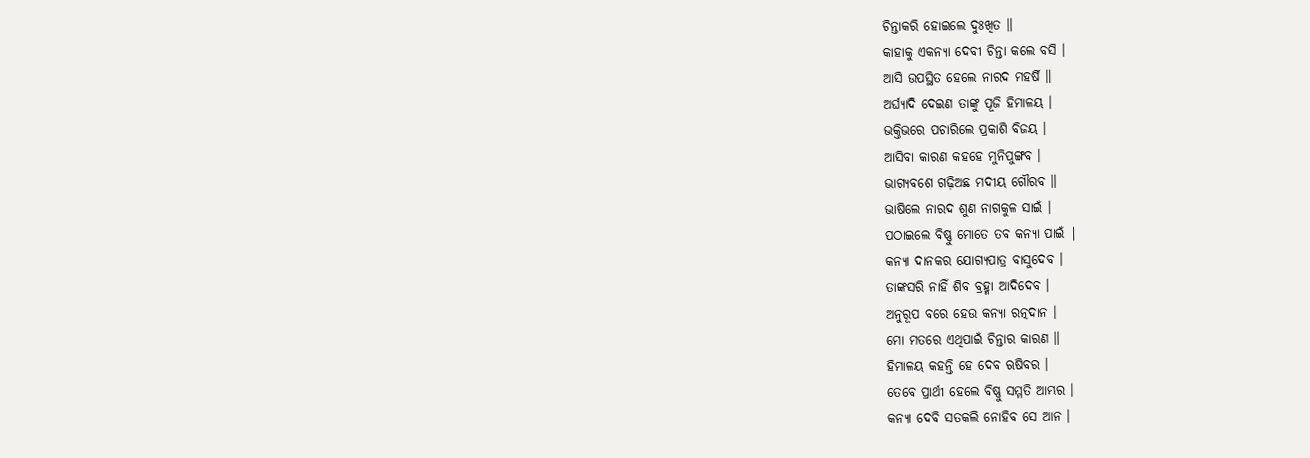ଚିନ୍ତାକରି ହୋଇଲେ ଦୁଃଖିତ ॥
କାହାକୁ ଏକନ୍ୟା ଦେବୀ ଚିନ୍ତା କଲେ ବସି ।
ଆସି ଉପସ୍ଥିତ ହେଲେ ନାରଦ ମହର୍ଷି ॥
ଅର୍ଘ୍ୟାଦି ଦେଇଣ ତାଙ୍କୁ ପୂଜି ହିମାଳୟ ।
ଭକ୍ତିଭରେ ପଚାରିଲେ ପ୍ରକାଶି ବିଜୟ ।
ଆସିବା କାରଣ କହହେ ମୁନିପୁଙ୍ଗବ ।
ଭାଗ୍ୟବଶେ ଗଢ଼ିଅଛ ମଦୀୟ ଗୌରବ ॥
ଭାଷିଲେ ନାରଦ ଶୁଣ ନାଗକୁଳ ସାଇଁ ।
ପଠାଇଲେ ବିଷ୍ଣୁ ମୋତେ ତବ କନ୍ୟା ପାଇଁ |
କନ୍ୟା ଦାନକର ଯୋଗ୍ୟପାତ୍ର ବାସୁଦେବ ।
ତାଙ୍କସରି ନାହିଁ ଶିବ ବ୍ରହ୍ମା ଆଦିଦେବ ।
ଅନୁରୂପ ବରେ ହେଉ କନ୍ୟା ରତ୍ନଦାନ ।
ମୋ ମତରେ ଏଥିପାଇଁ ଚିନ୍ତାର କାରଣ ॥
ହିମାଳୟ କହନ୍ତି ହେ ଦେବ ଋଷିବର ।
ତେବେ ପ୍ରାର୍ଥୀ ହେଲେ ବିଷ୍ଣୁ ସମ୍ମତି ଆମ୍ଭର ।
କନ୍ୟା ଦେବି ସତକଲି ନୋହିବ ସେ ଆନ ।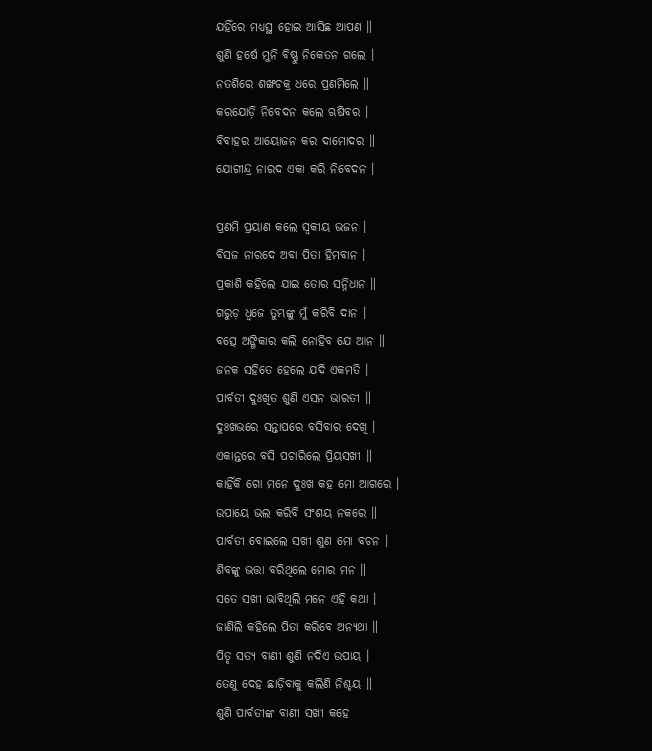ଯହିଁରେ ମଧ୍ୟସ୍ଥ ହୋଇ ଆସିଛ ଆପଣ ॥
ଶୁଣି ହର୍ଷେ ମୁନି ବିଷ୍ଣୁ ନିକେତନ ଗଲେ ।
ନତଶିରେ ଶଙ୍ଖଚକ୍ର ଧରେ ପ୍ରଣମିଲେ ॥
କରଯୋଡ଼ି ନିବେଦନ କଲେ ଋଷିବର ।
ବିବାହର ଆୟୋଜନ କର ଦାମୋଦର ॥
ଯୋଗୀନ୍ଦ୍ର ନାରଦ ଏକା କରି ନିବେଦନ ।

ପ୍ରଣମି ପ୍ରୟାଣ କଲେ ସ୍ୱକୀୟ ଭଜନ ।
ବିସଜ ନାରଦେ ଅବା ପିତା ହିମବାନ ।
ପ୍ରକାଶି କହିଲେ ଯାଇ ତୋର ସନ୍ନିଧାନ ॥
ଗରୁଡ଼ ଧ୍ୱଜେ ତୁମ୍ଭଙ୍କୁ ମୁଁ କରିବି ଦାନ ।
ବତ୍ସେ ଅଙ୍ଗିକାର କଲି ନୋହିବ ଯେ ଆନ ॥
ଜନକ ସହିତେ ହେଲେ ଯଦି ଏକମତି ।
ପାର୍ବତୀ ଦୁଃଖିତ ଶୁଣି ଏସନ ଭାରତୀ ॥
ଦୁଃଖଭରେ ସନ୍ତାପରେ ବସିବାର ଦେଖି ।
ଏକାନ୍ତରେ ବସି ପଚାରିଲେ ପ୍ରିୟସଖୀ ॥
କାହିଁକି ଗୋ ମନେ ଦୁଃଖ କହ ମୋ ଆଗରେ ।
ଉପାୟେ ଭଲ କରିବି ସଂଶୟ ନକରେ ॥
ପାର୍ବତୀ ବୋଇଲେ ସଖୀ ଶୁଣ ମୋ ବଚନ ।
ଶିବଙ୍କୁ ଭତ୍ତା ବରିଥିଲେ ମୋର ମନ ॥
ସତେ ସଖୀ ଭାବିଥିଲି ମନେ ଏହି କଥା ।
ଜାଣିଲି କହିଲେ ପିତା କରିବେ ଅନ୍ୟଥା ॥
ପିତୃ ସତ୍ୟ ବାଣୀ ଶୁଣି ନଦିଏ ଉପାୟ ।
ତେଣୁ ଦେହ ଛାଡ଼ିବାକୁ କଲିଣି ନିଶ୍ଚୟ ॥
ଶୁଣି ପାର୍ବତୀଙ୍କ ବାଣୀ ସଖୀ କହେ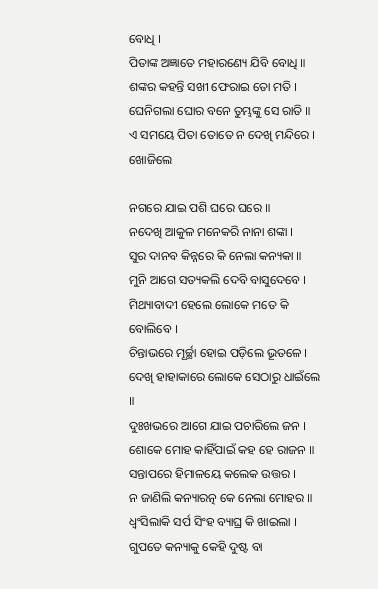ବୋଧି ।
ପିତାଙ୍କ ଅଜ୍ଞାତେ ମହାରଣ୍ୟେ ଯିବି ବୋଧି ॥
ଶଙ୍କର କହନ୍ତି ସଖୀ ଫେରାଇ ତୋ ମତି ।
ଘେନିଗଲା ଘୋର ବନେ ତୁମ୍ଭଙ୍କୁ ସେ ରାତି ॥
ଏ ସମୟେ ପିତା ତୋତେ ନ ଦେଖି ମନ୍ଦିରେ ।
ଖୋଜିଲେ

ନଗରେ ଯାଇ ପଶି ଘରେ ଘରେ ॥
ନଦେଖି ଆକୁଳ ମନେକରି ନାନା ଶଙ୍କା ।
ସୁର ଦାନବ କିନ୍ନରେ କି ନେଲା କନ୍ୟକା ॥
ମୁନି ଆଗେ ସତ୍ୟକଲି ଦେବି ବାସୁଦେବେ ।
ମିଥ୍ୟାବାଦୀ ହେଲେ ଲୋକେ ମତେ କି ବୋଲିବେ ।
ଚିନ୍ତାଭରେ ମୂର୍ଚ୍ଛା ହୋଇ ପଡ଼ିଲେ ଭୂତଳେ ।
ଦେଖି ହାହାକାରେ ଲୋକେ ସେଠାରୁ ଧାଇଁଲେ ॥
ଦୁଃଖଭରେ ଆଗେ ଯାଇ ପଚାରିଲେ ଜନ ।
ଶୋକେ ମୋହ କାହିଁପାଇଁ କହ ହେ ରାଜନ ॥
ସନ୍ତାପରେ ହିମାଳୟେ କଲେକ ଉତ୍ତର ।
ନ ଜାଣିଲି କନ୍ୟାରତ୍ନ କେ ନେଲା ମୋହର ॥
ଧ୍ୱଂସିଲାକି ସର୍ପ ସିଂହ ବ୍ୟାଘ୍ର କି ଖାଇଲା ।
ଗୁପତେ କନ୍ୟାକୁ କେହି ଦୁଷ୍ଟ ବା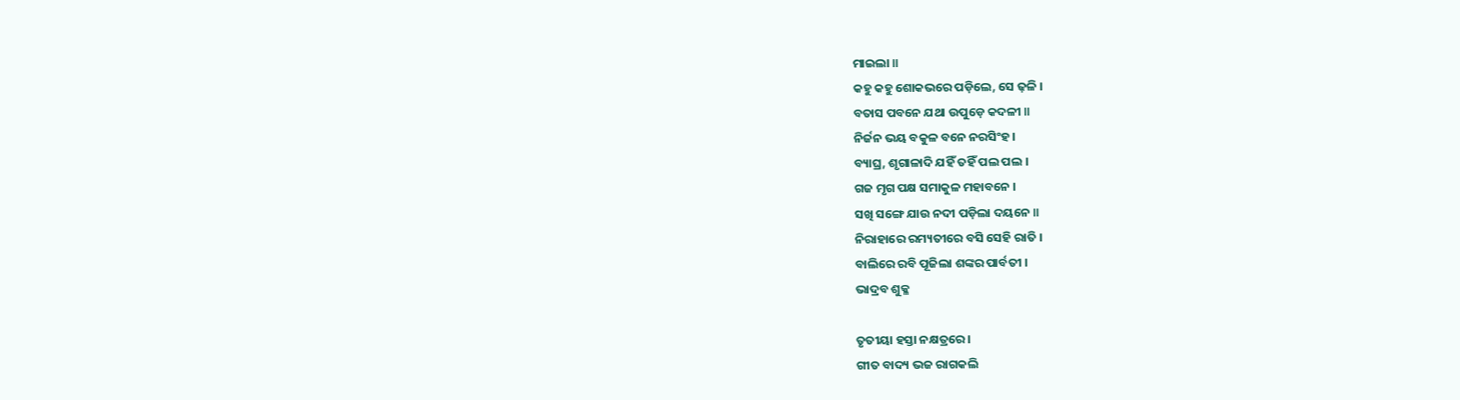ମାଇଲା ॥
କ‌ହୁ କ‌ହୁ ଶୋକଭରେ ପଡ଼ିଲେ, ସେ ଢ଼ଳି ।
ବତାସ ପବନେ ଯଥା ଉପୁଡ଼େ କଦଳୀ ॥
ନିର୍ଜନ ଭୟ ବକୁଳ ବନେ ନରସିଂହ ।
ବ୍ୟାଘ୍ର, ଶୃଗାଳାଦି ଯହିଁ ତହିଁ ପଲ ପଲ ।
ଗଜ ମୃଗ ପକ୍ଷ ସମାକୁଳ ମହାବନେ ।
ସଖି ସଙ୍ଗେ ଯାଉ ନ‌ଦୀ ପଡ଼ିଲା ଦୟନେ ॥
ନିରାହାରେ ରମ୍ୟତୀରେ ବସି ସେହି ରାତି ।
ବାଲିରେ ରବି ପୂଜିଲା ଶଙ୍କର ପାର୍ବତୀ ।
ଭାଦ୍ରବ ଶୁକ୍ଳ

ତୃତୀୟା ହସ୍ତା ନକ୍ଷତ୍ରରେ ।
ଗୀତ ବାଦ୍ୟ ଭଜ ରାଗକଲି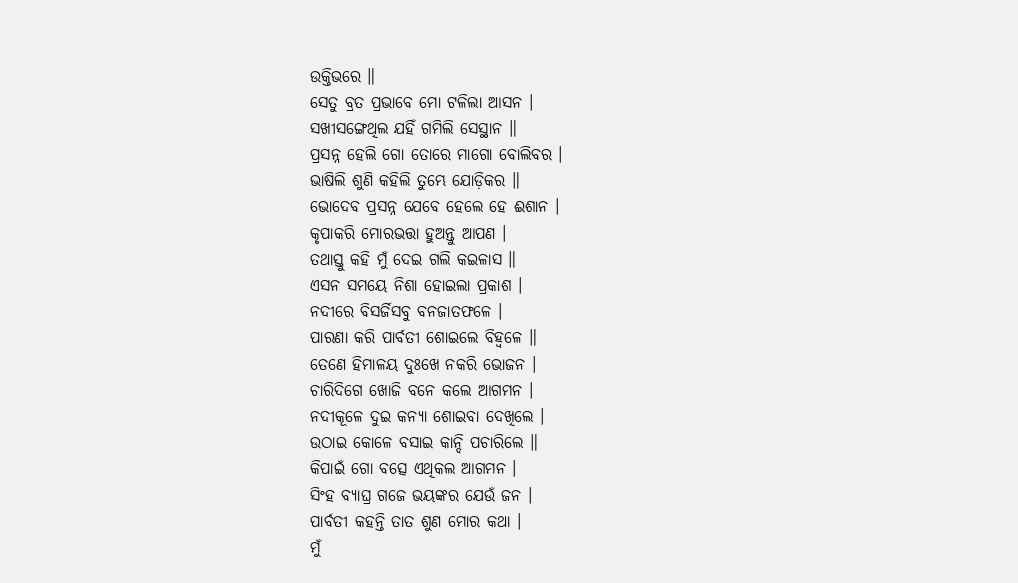ଉକ୍ତିଭରେ ॥
ସେତୁ ବ୍ରତ ପ୍ରଭାବେ ମୋ ଟଳିଲା ଆସନ ।
ସଖୀସଙ୍ଗେଥିଲ ଯହିଁ ଗମିଲି ସେସ୍ଥାନ ॥
ପ୍ରସନ୍ନ ହେଲି ଗୋ ତୋରେ ମାଗୋ ବୋଲିବର ।
ଭାଷିଲି ଶୁଣି କହିଲି ତୁମ୍ଭେ ଯୋଡ଼ିକର ॥
ଭୋଦେବ ପ୍ରସନ୍ନ ଯେବେ ହେଲେ ହେ ଈଶାନ ।
କୃପାକରି ମୋରଭତ୍ତା ହୁଅନ୍ତୁ ଆପଣ ।
ତଥାସ୍ତୁ କହି ମୁଁ ଦେଇ ଗଲି କଇଳାସ ॥
ଏସନ ସମୟେ ନିଶା ହୋଇଲା ପ୍ରକାଶ ।
ନଦୀରେ ବିସର୍ଜିସବୁ ବନଜାତଫଳେ ।
ପାରଣା କରି ପାର୍ବତୀ ଶୋଇଲେ ବିହ୍ୱଳେ ॥
ତେଣେ ହିମାଳୟ ଦୁଃଖେ ନକରି ଭୋଜନ ।
ଚାରିଦିଗେ ଖୋଜି ବନେ କଲେ ଆଗମନ ।
ନଦୀକୂଳେ ଦୁଇ କନ୍ୟା ଶୋଇବା ଦେଖିଲେ ।
ଉଠାଇ କୋଳେ ବସାଇ କାନ୍ଦି ପଚାରିଲେ ॥
କିପାଇଁ ଗୋ ବତ୍ସେ ଏଥିକଲ ଆଗମନ ।
ସିଂହ ବ୍ୟାଘ୍ର ଗଜେ ଭୟଙ୍କର ଯେଉଁ ଜନ ।
ପାର୍ବତୀ କ‌ହନ୍ତି ତାତ ଶୁଣ ମୋର କଥା ।
ମୁଁ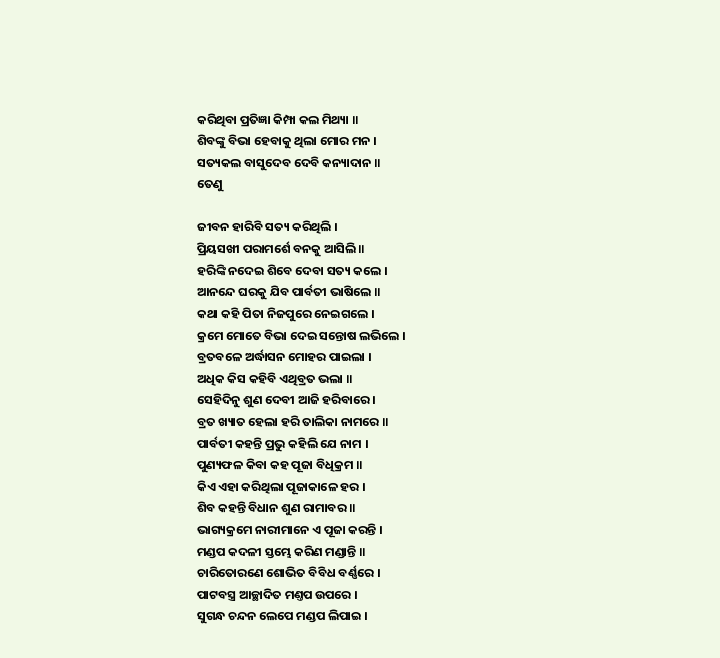କରିଥିବା ପ୍ରତିଜ୍ଞା କିମ୍ପା କଲ ମିଥ୍ୟା ॥
ଶିବଙ୍କୁ ବିଭା ହେବାକୁ ଥିଲା ମୋର ମନ ।
ସତ୍ୟକଲ ବାସୁଦେବ ଦେବି କନ୍ୟାଦାନ ॥
ତେଣୁ

ଜୀବନ ହାରିବି ସତ୍ୟ କରିଥିଲି ।
ପ୍ରିୟସଖୀ ପରାମର୍ଶେ ବନ‌କୁ ଆସିଲି ॥
ହରିଙ୍କି ନ‌ଦେଇ ଶିବେ ଦେବା ସତ୍ୟ କଲେ ।
ଆନନ୍ଦେ ଘରକୁ ଯିବ ପାର୍ବତୀ ଭାଷିଲେ ॥
କଥା କହି ପିତା ନିଜପୁରେ ନେଇଗଲେ ।
କ୍ରମେ ମୋତେ ବିଭା ଦେଇ ସନ୍ତୋଷ ଲଭିଲେ ।
ବ୍ରତବଳେ ଅର୍ଦ୍ଧାସନ ମୋହର ପାଇଲା ।
ଅଧିକ କିସ କହିବି ଏଥିବ୍ରତ ଭଲା ॥
ସେହିଦିନୁ ଶୁଣ ଦେବୀ ଆଜି ହରିବାରେ ।
ବ୍ରତ ଖ୍ୟାତ ହେଲା ହରି ତାଲିକା ନାମରେ ॥
ପାର୍ବତୀ କ‌ହନ୍ତି ପ୍ରଭୁ କହିଲି ଯେ ନାମ ।
ପୁଣ୍ୟଫଳ କିବା କହ ପୂଜା ବିଧିକ୍ରମ ॥
କିଏ ଏହା କରିଥିଲା ପୂଜାକାଳେ ହର ।
ଶିବ କହନ୍ତି ବିଧାନ ଶୁଣ ରାମାବର ॥
ଭାଗ୍ୟକ୍ରମେ ନାରୀମାନେ ଏ ପୂଜା କରନ୍ତି ।
ମଣ୍ଡପ କଦଳୀ ସ୍ତମ୍ଭେ କରିଣ ମଣ୍ଡାନ୍ତି ॥
ଚାରିତୋରଣେ ଶୋଭିତ ବିବିଧ ବର୍ଣ୍ଣରେ ।
ପାଟବସ୍ତ୍ର ଆଚ୍ଛାଦିତ ମଣ୍ତପ ଉପରେ ।
ସୁଗନ୍ଧ ଚନ୍ଦନ ଲେପେ ମଣ୍ଡପ ଲିପାଇ ।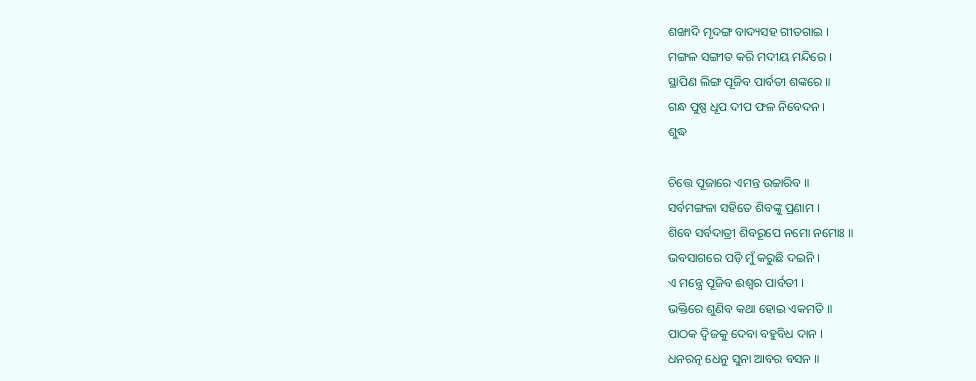ଶଙ୍ଖାଦି ମୃଦଙ୍ଗ ବାଦ୍ୟସହ ଗୀତଗାଇ ।
ମଙ୍ଗଳ ସଙ୍ଗୀତ କରି ମଦୀୟ ମନ୍ଦିରେ ।
ସ୍ଥାପିଣ ଲିଙ୍ଗ ପୂଜିବ ପାର୍ବତୀ ଶଙ୍କରେ ॥
ଗନ୍ଧ ପୁଷ୍ପ ଧୂପ ଦୀପ ଫଳ ନିବେଦନ ।
ଶୁଦ୍ଧ

ଚିତ୍ତେ ପୂଜାରେ ଏମନ୍ତ ଉଚ୍ଚାରିବ ॥
ସର୍ବମଙ୍ଗଳା ସହିତେ ଶିବଙ୍କୁ ପ୍ରଣାମ ।
ଶିବେ ସର୍ବଦାତ୍ରୀ ଶିବରୂପେ ନମୋ ନମୋଃ ॥
ଭବସାଗରେ ପଡ଼ି ମୁଁ କରୁଛି ଦଇନି ।
ଏ ମନ୍ତ୍ରେ ପୂଜିବ ଈଶ୍ୱର ପାର୍ବତୀ ।
ଭକ୍ତିରେ ଶୁଣିବ କଥା ହୋଇ ଏକମତି ॥
ପାଠକ ଦ୍ୱିଜକୁ ଦେବା ବହୁବିଧ ଦାନ ।
ଧନରତ୍ନ ଧେନୁ ସୁନା ଆବର ବସନ ॥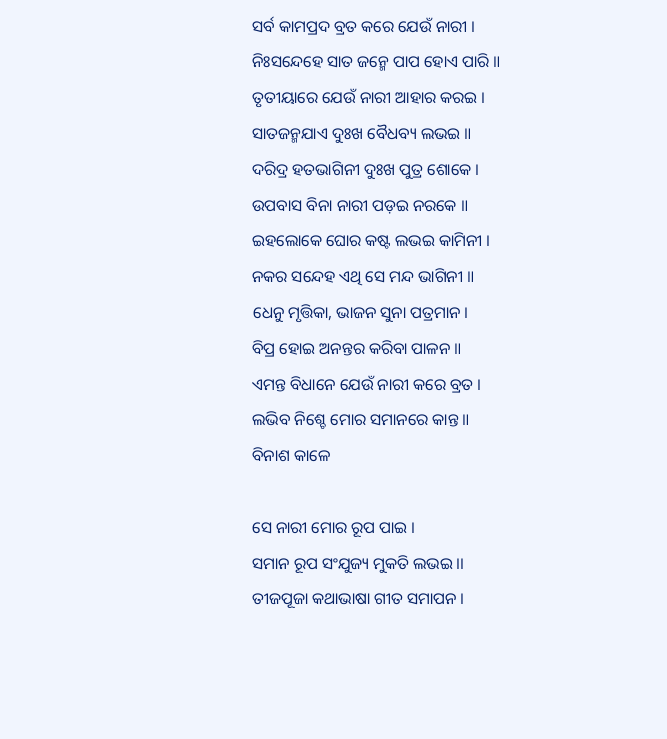ସର୍ବ କାମପ୍ରଦ ବ୍ରତ କରେ ଯେଉଁ ନାରୀ ।
ନିଃସନ୍ଦେହେ ସାତ ଜନ୍ମେ ପାପ ହୋଏ ପାରି ॥
ତୃତୀୟାରେ ଯେଉଁ ନାରୀ ଆହାର କରଇ ।
ସାତଜନ୍ମଯାଏ ଦୁଃଖ ବୈଧବ୍ୟ ଲଭଇ ॥
ଦରିଦ୍ର ହତଭାଗିନୀ ଦୁଃଖ ପୁତ୍ର ଶୋକେ ।
ଉପବାସ ବିନା ନାରୀ ପଡ଼ଇ ନରକେ ॥
ଇହଲୋକେ ଘୋର କଷ୍ଟ ଲଭଇ କାମିନୀ ।
ନକର ସନ୍ଦେହ ଏଥି ସେ ମନ୍ଦ ଭାଗିନୀ ॥
ଧେନୁ ମୃତ୍ତିକା, ଭାଜନ ସୁନା ପତ୍ରମାନ ।
ବିପ୍ର ହୋଇ ଅନନ୍ତର କରିବା ପାଳନ ॥
ଏମନ୍ତ ବିଧାନେ ଯେଉଁ ନାରୀ କରେ ବ୍ରତ ।
ଲଭିବ ନିଶ୍ଚେ ମୋର ସମାନରେ କାନ୍ତ ॥
ବିନାଶ କାଳେ

ସେ ନାରୀ ମୋର ରୂପ ପାଇ ।
ସମାନ ରୂପ ସଂଯୁଜ୍ୟ ମୁକତି ଲଭଇ ।।
ତୀଜପୂଜା କଥାଭାଷା ଗୀତ ସମାପନ ।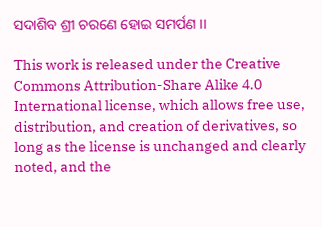ସଦାଶିବ ଶ୍ରୀ ଚରଣେ ହୋଇ ସମର୍ପଣ ।।

This work is released under the Creative Commons Attribution-Share Alike 4.0 International license, which allows free use, distribution, and creation of derivatives, so long as the license is unchanged and clearly noted, and the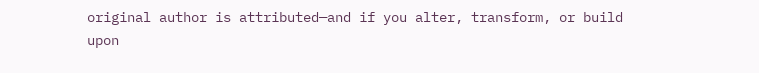original author is attributed—and if you alter, transform, or build upon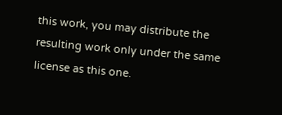this work, you may distribute the resulting work only under the same license as this one.